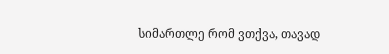სიმართლე რომ ვთქვა, თავად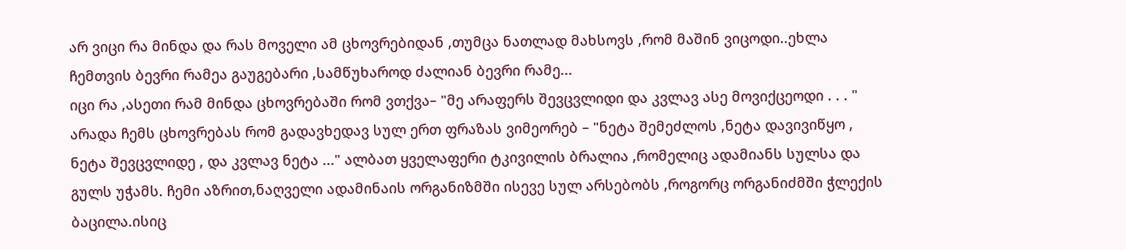არ ვიცი რა მინდა და რას მოველი ამ ცხოვრებიდან ,თუმცა ნათლად მახსოვს ,რომ მაშინ ვიცოდი..ეხლა ჩემთვის ბევრი რამეა გაუგებარი ,სამწუხაროდ ძალიან ბევრი რამე...
იცი რა ,ასეთი რამ მინდა ცხოვრებაში რომ ვთქვა– "მე არაფერს შევცვლიდი და კვლავ ასე მოვიქცეოდი . . . " არადა ჩემს ცხოვრებას რომ გადავხედავ სულ ერთ ფრაზას ვიმეორებ – "ნეტა შემეძლოს ,ნეტა დავივიწყო , ნეტა შევცვლიდე , და კვლავ ნეტა ..." ალბათ ყველაფერი ტკივილის ბრალია ,რომელიც ადამიანს სულსა და გულს უჭამს. ჩემი აზრით,ნაღველი ადამინაის ორგანიზმში ისევე სულ არსებობს ,როგორც ორგანიძმში ჭლექის ბაცილა.ისიც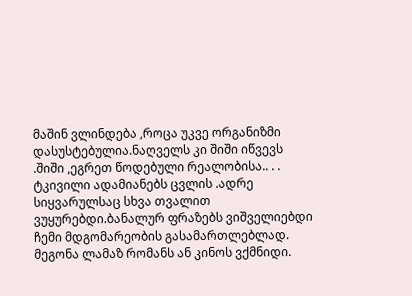მაშინ ვლინდება ,როცა უკვე ორგანიზმი დასუსტებულია.ნაღველს კი შიში იწვევს .შიში ,ეგრეთ წოდებული რეალობისა.. . .
ტკივილი ადამიანებს ცვლის .ადრე სიყვარულსაც სხვა თვალით ვუყურებდი.ბანალურ ფრაზებს ვიშველიებდი ჩემი მდგომარეობის გასამართლებლად. მეგონა ლამაზ რომანს ან კინოს ვქმნიდი.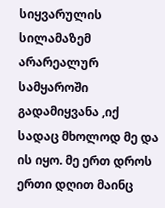სიყვარულის სილამაზემ არარეალურ სამყაროში გადამიყვანა ,იქ სადაც მხოლოდ მე და ის იყო. მე ერთ დროს ერთი დღით მაინც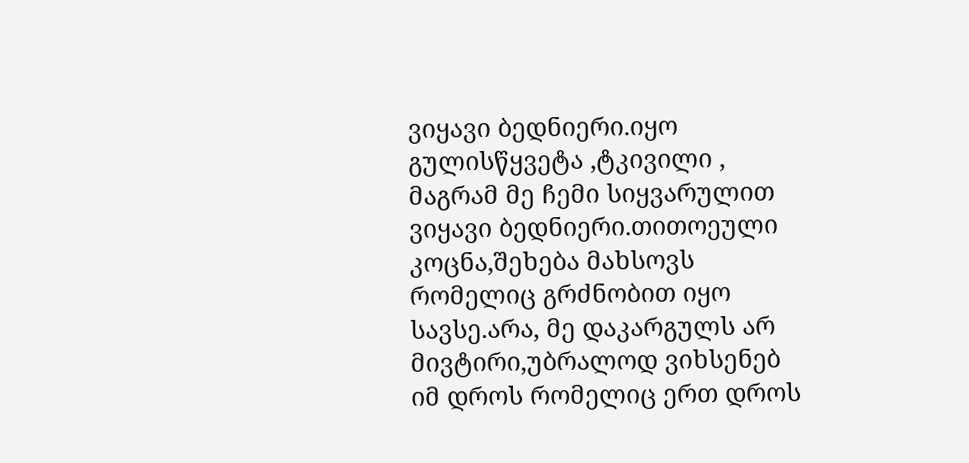ვიყავი ბედნიერი.იყო გულისწყვეტა ,ტკივილი , მაგრამ მე ჩემი სიყვარულით ვიყავი ბედნიერი.თითოეული კოცნა,შეხება მახსოვს რომელიც გრძნობით იყო სავსე.არა, მე დაკარგულს არ მივტირი,უბრალოდ ვიხსენებ იმ დროს რომელიც ერთ დროს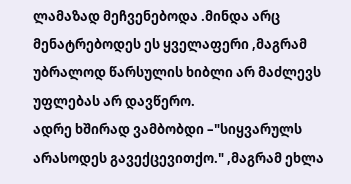ლამაზად მეჩვენებოდა .მინდა არც მენატრებოდეს ეს ყველაფერი ,მაგრამ უბრალოდ წარსულის ხიბლი არ მაძლევს უფლებას არ დავწერო.
ადრე ხშირად ვამბობდი –"სიყვარულს არასოდეს გავექცევითქო." ,მაგრამ ეხლა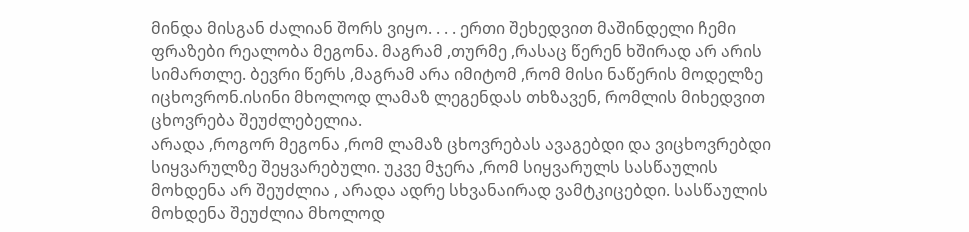მინდა მისგან ძალიან შორს ვიყო. . . . ერთი შეხედვით მაშინდელი ჩემი ფრაზები რეალობა მეგონა. მაგრამ ,თურმე ,რასაც წერენ ხშირად არ არის სიმართლე. ბევრი წერს ,მაგრამ არა იმიტომ ,რომ მისი ნაწერის მოდელზე იცხოვრონ.ისინი მხოლოდ ლამაზ ლეგენდას თხზავენ, რომლის მიხედვით ცხოვრება შეუძლებელია.
არადა ,როგორ მეგონა ,რომ ლამაზ ცხოვრებას ავაგებდი და ვიცხოვრებდი სიყვარულზე შეყვარებული. უკვე მჯერა ,რომ სიყვარულს სასწაულის მოხდენა არ შეუძლია , არადა ადრე სხვანაირად ვამტკიცებდი. სასწაულის მოხდენა შეუძლია მხოლოდ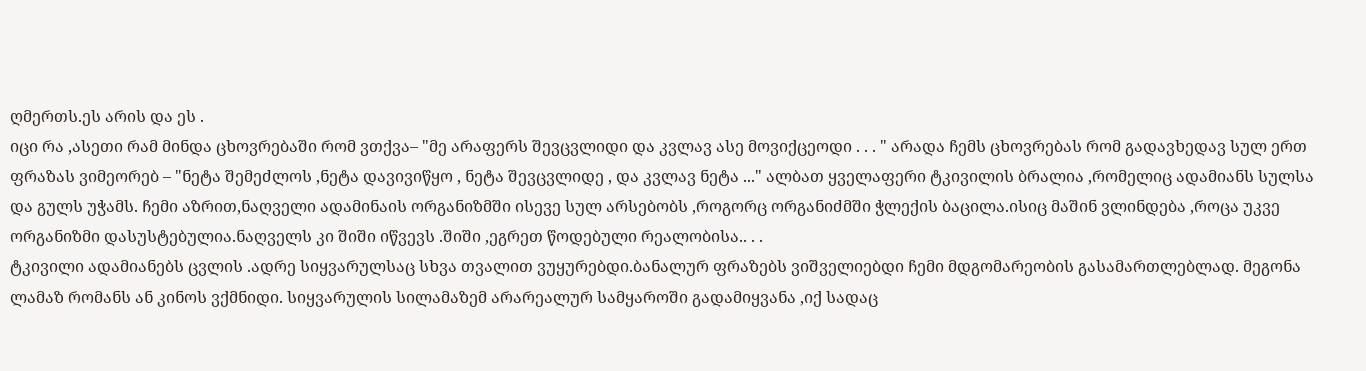ღმერთს.ეს არის და ეს .
იცი რა ,ასეთი რამ მინდა ცხოვრებაში რომ ვთქვა– "მე არაფერს შევცვლიდი და კვლავ ასე მოვიქცეოდი . . . " არადა ჩემს ცხოვრებას რომ გადავხედავ სულ ერთ ფრაზას ვიმეორებ – "ნეტა შემეძლოს ,ნეტა დავივიწყო , ნეტა შევცვლიდე , და კვლავ ნეტა ..." ალბათ ყველაფერი ტკივილის ბრალია ,რომელიც ადამიანს სულსა და გულს უჭამს. ჩემი აზრით,ნაღველი ადამინაის ორგანიზმში ისევე სულ არსებობს ,როგორც ორგანიძმში ჭლექის ბაცილა.ისიც მაშინ ვლინდება ,როცა უკვე ორგანიზმი დასუსტებულია.ნაღველს კი შიში იწვევს .შიში ,ეგრეთ წოდებული რეალობისა.. . .
ტკივილი ადამიანებს ცვლის .ადრე სიყვარულსაც სხვა თვალით ვუყურებდი.ბანალურ ფრაზებს ვიშველიებდი ჩემი მდგომარეობის გასამართლებლად. მეგონა ლამაზ რომანს ან კინოს ვქმნიდი. სიყვარულის სილამაზემ არარეალურ სამყაროში გადამიყვანა ,იქ სადაც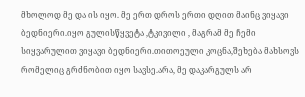მხოლოდ მე და ის იყო. მე ერთ დროს ერთი დღით მაინც ვიყავი ბედნიერი.იყო გულისწყვეტა ,ტკივილი , მაგრამ მე ჩემი სიყვარულით ვიყავი ბედნიერი.თითოეული კოცნა,შეხება მახსოვს რომელიც გრძნობით იყო სავსე.არა, მე დაკარგულს არ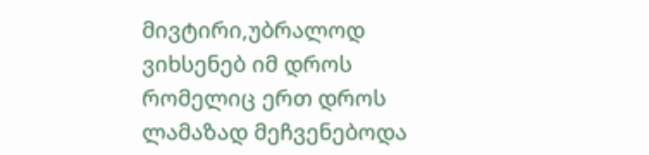მივტირი,უბრალოდ ვიხსენებ იმ დროს რომელიც ერთ დროს ლამაზად მეჩვენებოდა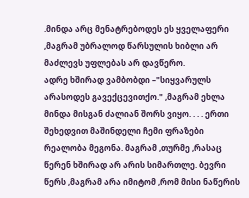.მინდა არც მენატრებოდეს ეს ყველაფერი ,მაგრამ უბრალოდ წარსულის ხიბლი არ მაძლევს უფლებას არ დავწერო.
ადრე ხშირად ვამბობდი –"სიყვარულს არასოდეს გავექცევითქო." ,მაგრამ ეხლა მინდა მისგან ძალიან შორს ვიყო. . . . ერთი შეხედვით მაშინდელი ჩემი ფრაზები რეალობა მეგონა. მაგრამ ,თურმე ,რასაც წერენ ხშირად არ არის სიმართლე. ბევრი წერს ,მაგრამ არა იმიტომ ,რომ მისი ნაწერის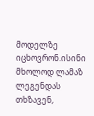მოდელზე იცხოვრონ.ისინი მხოლოდ ლამაზ ლეგენდას თხზავენ,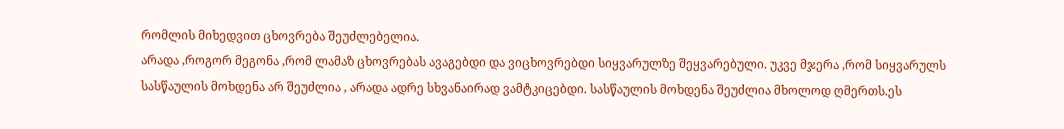რომლის მიხედვით ცხოვრება შეუძლებელია.
არადა ,როგორ მეგონა ,რომ ლამაზ ცხოვრებას ავაგებდი და ვიცხოვრებდი სიყვარულზე შეყვარებული. უკვე მჯერა ,რომ სიყვარულს სასწაულის მოხდენა არ შეუძლია , არადა ადრე სხვანაირად ვამტკიცებდი. სასწაულის მოხდენა შეუძლია მხოლოდ ღმერთს.ეს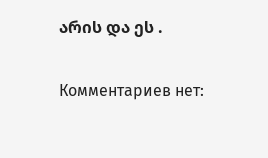არის და ეს .

Комментариев нет: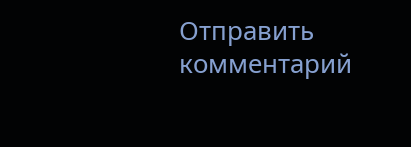Отправить комментарий